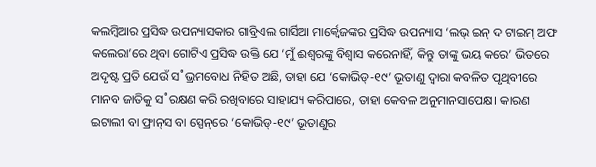କଲମ୍ବିଆର ପ୍ରସିଦ୍ଧ ଉପନ୍ୟାସକାର ଗାବ୍ରିଏଲ ଗାର୍ସିଆ ମାର୍କ୍ବେଜଙ୍କର ପ୍ରସିଦ୍ଧ ଉପନ୍ୟାସ ‘ଲଭ୍‌ ଇନ୍‌ ଦ ଟାଇମ୍‌ ଅଫ କଲେରା’ରେ ଥିବା ଗୋଟିଏ ପ୍ରସିଦ୍ଧ ଉକ୍ତି ‌ଯେ ‘ମୁଁ ଈଶ୍ବରଙ୍କୁ ବିଶ୍ବାସ କରେନାହିଁ, କିନ୍ତୁ ତାଙ୍କୁ ଭୟ କରେ’ ଭିତରେ ଅଦୃଷ୍ଟ ପ୍ରତି ଯେଉଁ ସ˚ଭ୍ରମବୋଧ ନିହିତ ଅଛି, ତାହା ଯେ ‘କୋଭିଡ୍‌-୧୯’ ଭୂତାଣୁ ଦ୍ବାରା କବଳିତ ପୃଥିବୀରେ ମାନବ ଜାତିକୁ ସ˚ରକ୍ଷଣ କରି ରଖିବାରେ ସାହାଯ୍ୟ କରିପାରେ, ତାହା କେବଳ ଅନୁମାନସାପେକ୍ଷ। କାରଣ ଇଟାଲୀ ବା ଫ୍ରାନ୍‌ସ ବା ସ୍ପେନ୍‌ରେ ‘କୋଭିଡ୍‌-୧୯’ ଭୂତାଣୁର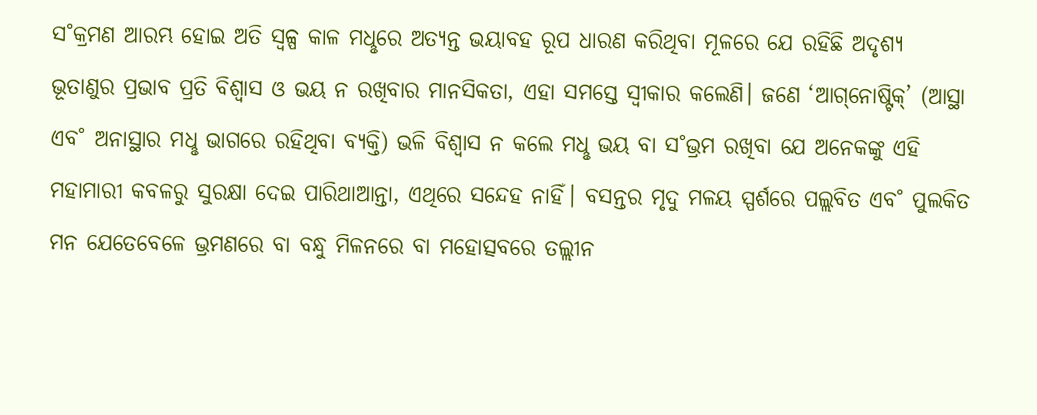ସ˚କ୍ରମଣ ଆରମ୍ଭ ହୋଇ ଅତି ସ୍ବଳ୍ପ କାଳ ମଧୢରେ ଅତ୍ୟନ୍ତ ଭୟାବହ ରୂପ ଧାରଣ କରିଥିବା ମୂଳରେ ଯେ ରହିଛି ଅଦୃଶ୍ୟ ଭୂତାଣୁର ପ୍ରଭାବ ପ୍ରତି ବିଶ୍ବାସ ଓ ଭୟ ନ ରଖିବାର ମାନସିକତା, ଏହା ସମସ୍ତେ ସ୍ବୀକାର କଲେଣି। ଜଣେ ‘ଆଗ୍‌ନୋଷ୍ଟିକ୍‌’ (ଆସ୍ଥା ଏବ˚ ଅନାସ୍ଥାର ମଧୢ ଭାଗରେ ରହିଥିବା ବ୍ୟକ୍ତି) ଭଳି ବିଶ୍ବାସ ନ କଲେ ମଧୢ ଭୟ ବା ସ˚ଭ୍ରମ ରଖିବା ଯେ ଅନେକଙ୍କୁ ଏହି ମହାମାରୀ କବଳରୁ ସୁରକ୍ଷା ଦେଇ ପାରିଥାଆନ୍ତା, ଏଥିରେ ସନ୍ଦେହ ନାହିଁ। ବସନ୍ତର ମୃଦୁ ମଳୟ ସ୍ପର୍ଶରେ ପଲ୍ଲବିତ ଏବ˚ ପୁଲକିତ ମନ ଯେତେବେଳେ ଭ୍ରମଣରେ ବା ବନ୍ଧୁ ମିଳନରେ ବା ମହୋତ୍ସବରେ ତଲ୍ଲୀନ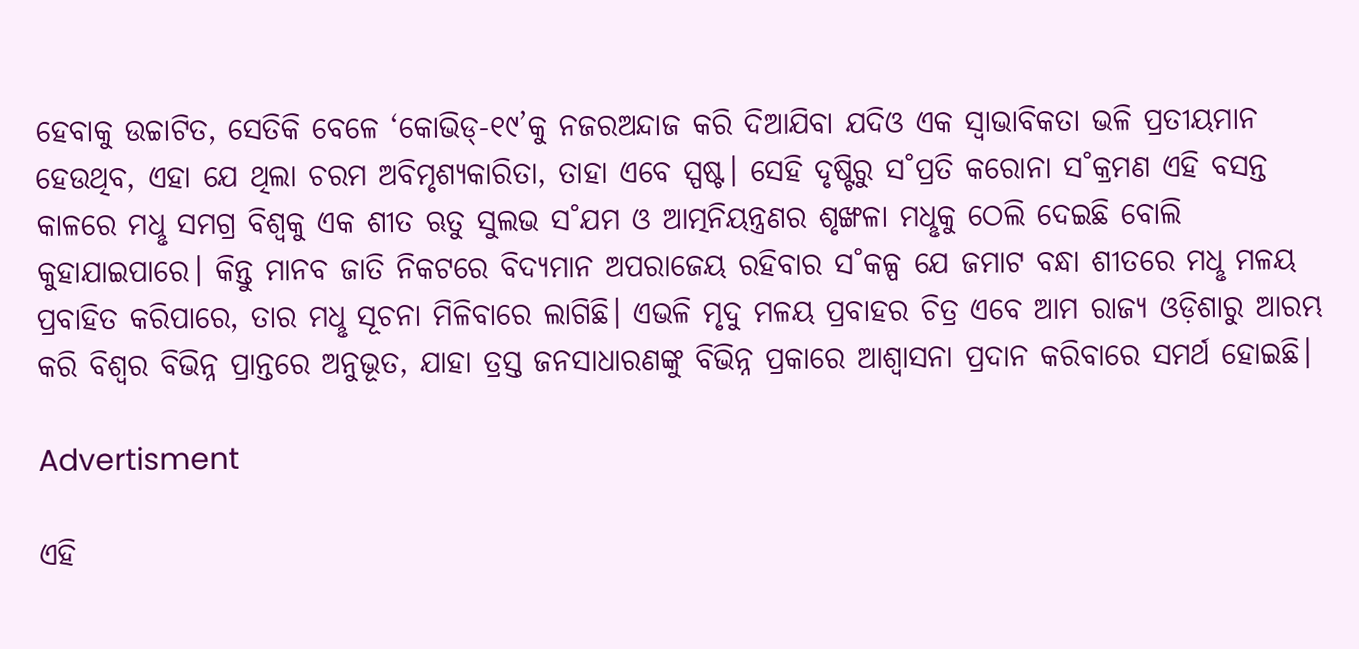ହେବାକୁ ଉଚ୍ଚାଟିତ, ସେତିକି ବେଳେ ‘କୋଭିଡ୍‌-୧୯’କୁ ନଜରଅନ୍ଦାଜ କରି ଦିଆଯିବା ଯଦିଓ ଏକ ସ୍ବାଭାବିକତା ଭଳି ପ୍ରତୀୟମାନ ହେଉଥିବ, ଏହା ଯେ ଥିଲା ଚରମ ଅବିମୃଶ୍ୟକାରିତା, ତାହା ଏବେ ସ୍ପଷ୍ଟ। ସେହି ଦୃଷ୍ଟିରୁ ସ˚ପ୍ରତି କରୋନା ସ˚କ୍ରମଣ ଏହି ବସନ୍ତ କାଳରେ ମଧୢ ସମଗ୍ର ବିଶ୍ବକୁ ଏକ ଶୀତ ଋତୁ ସୁଲଭ ସ˚ଯମ ଓ ଆତ୍ମନିୟନ୍ତ୍ରଣର ଶୃଙ୍ଖଳା ମଧୢକୁ ଠେଲି ଦେଇଛି ବୋଲି କୁହାଯାଇପାରେ। କିନ୍ତୁ ମାନବ ଜାତି ନିକଟରେ ବିଦ୍ୟମାନ ଅପରାଜେୟ ରହିବାର ସ˚କଳ୍ପ ଯେ ଜମାଟ ବନ୍ଧା ଶୀତରେ ମଧୢ ମଳୟ ପ୍ରବାହିତ କରିପାରେ, ତାର ମଧୢ ସୂଚନା ମିଳିବାରେ ଲାଗିଛି। ଏଭଳି ମୃଦୁ ମଳୟ ପ୍ରବାହର ଚିତ୍ର ଏବେ ଆମ ରାଜ୍ୟ ଓଡ଼ିଶାରୁ ଆରମ୍ଭ କରି ବିଶ୍ବର ବିଭିନ୍ନ ପ୍ରାନ୍ତରେ ଅନୁଭୂତ, ଯାହା ତ୍ରସ୍ତ ଜନସାଧାରଣଙ୍କୁ ବିଭିନ୍ନ ପ୍ରକାରେ ଆଶ୍ବାସନା ପ୍ରଦାନ କରିବାରେ ସମର୍ଥ ହୋଇଛି।

Advertisment

ଏହି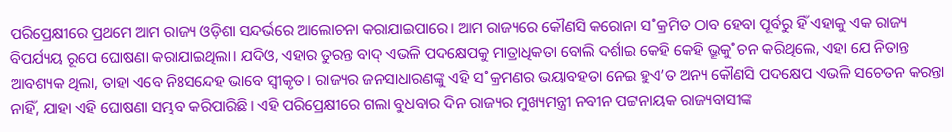ପରିପ୍ରେକ୍ଷୀରେ ପ୍ରଥମେ ଆମ ରାଜ୍ୟ ଓଡ଼ିଶା ସନ୍ଦର୍ଭରେ ଆଲୋଚନା କରାଯାଇପାରେ। ଆମ ରାଜ୍ୟରେ କୌଣସି କରୋନା ସ˚କ୍ରମିତ ଠାବ ହେବା ପୂର୍ବରୁ ହିଁ ଏହାକୁ ଏକ ରାଜ୍ୟ ବିପର୍ଯ୍ୟୟ ରୂପେ ଘୋଷଣା କରାଯାଇଥିଲା। ଯଦିଓ, ଏହାର ତୁରନ୍ତ ବାଦ୍‌ ଏଭଳି ପଦକ୍ଷେପକୁ ମାତ୍ରାଧିକତା ବୋଲି ଦର୍ଶାଇ କେହି କେହି ଭ୍ରୂକୁ˚ଚନ କରିଥିଲେ, ଏହା ଯେ ନିତାନ୍ତ ଆବଶ୍ୟକ ଥିଲା, ତାହା ଏବେ ନିଃସନ୍ଦେହ ଭାବେ ସ୍ବୀକୃତ। ରାଜ୍ୟର ଜନସାଧାରଣଙ୍କୁ ଏହି ସ˚କ୍ରମଣର ଭୟାବହତା ନେଇ ହୁଏ’ତ ଅନ୍ୟ କୌଣସି ପଦକ୍ଷେପ ଏଭଳି ସଚେତନ କରନ୍ତା ନାହିଁ, ଯାହା ଏହି ଘୋଷଣା ସମ୍ଭବ କରିପାରିଛି। ଏହି ପରିପ୍ରେକ୍ଷୀରେ ଗଲା ବୁଧବାର ଦିନ ରାଜ୍ୟର ମୁଖ୍ୟମନ୍ତ୍ରୀ ନବୀନ ପଟ୍ଟନାୟକ ରାଜ୍ୟବାସୀଙ୍କ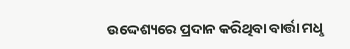ଉଦ୍ଦେଶ୍ୟରେ ପ୍ରଦାନ କରିଥିବା ବାର୍ତ୍ତା ମଧୢ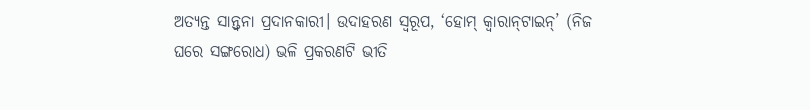ଅତ୍ୟନ୍ତ ସାନ୍ତ୍ବନା ପ୍ରଦାନକାରୀ। ଉଦାହରଣ ସ୍ବରୂପ, ‘ହୋମ୍ କ୍ବାରାନ୍‌ଟାଇନ୍‌’ (ନିଜ ଘରେ ସଙ୍ଗରୋଧ) ଭଳି ପ୍ରକରଣଟି ଭୀତି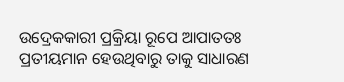ଉଦ୍ରେକକାରୀ ପ୍ରକ୍ରିୟା ରୂପେ ଆପାତତଃ ପ୍ରତୀୟମାନ ହେଉଥିବାରୁ ତାକୁ ସାଧାରଣ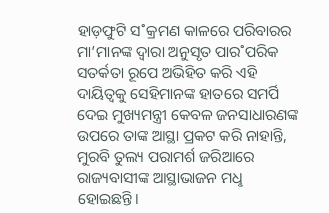ହାଡ଼ଫୁଟି ସ˚କ୍ରମଣ କାଳରେ ପରିବାରର ମା’ମାନଙ୍କ ଦ୍ବାରା ଅନୁସୃତ ପାର˚ପରିକ ସତର୍କତା ରୂପେ ଅଭିହିତ କରି ଏହି ଦାୟିତ୍ବକୁ ସେହିମାନଙ୍କ ହାତରେ ସମର୍ପି ଦେଇ ମୁଖ୍ୟମନ୍ତ୍ରୀ କେବଳ ଜନସାଧାରଣଙ୍କ ଉପରେ ତାଙ୍କ ଆସ୍ଥା ପ୍ରକଟ କରି ନାହାନ୍ତି, ମୁରବି ତୁଲ୍ୟ ପରାମର୍ଶ ଜରିଆରେ ରାଜ୍ୟବାସୀଙ୍କ ଆସ୍ଥାଭାଜନ ମଧୢ ହୋଇଛନ୍ତି।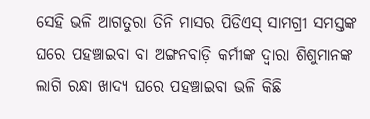ସେହି ଭଳି ଆଗତୁରା ତିନି ମାସର ପିଡିଏସ୍‌ ସାମଗ୍ରୀ ସମସ୍ତଙ୍କ ଘରେ ପହଞ୍ଚାଇବା ବା ଅଙ୍ଗନବାଡ଼ି କର୍ମୀଙ୍କ ଦ୍ବାରା ଶିଶୁମାନଙ୍କ ଲାଗି ରନ୍ଧା ଖାଦ୍ୟ ଘରେ ପହଞ୍ଚାଇବା ଭଳି କିଛି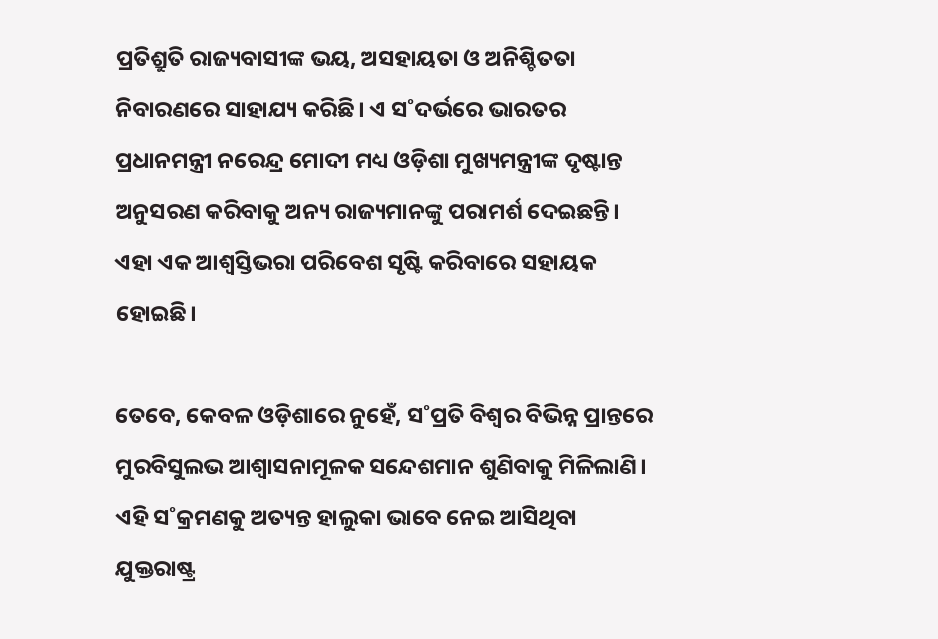ପ୍ରତିଶ୍ରୁତି ରାଜ୍ୟବାସୀଙ୍କ ଭୟ, ଅସହାୟତା ଓ ଅନିଶ୍ଚିତତା ନିବାରଣରେ ସାହାଯ୍ୟ କରିଛି। ଏ ସ˚ଦର୍ଭରେ ଭାରତର ପ୍ରଧାନମନ୍ତ୍ରୀ ନରେନ୍ଦ୍ର ମୋଦୀ ମଧ୍ୟ ଓଡ଼ିଶା ମୁଖ୍ୟମନ୍ତ୍ରୀଙ୍କ ଦୃଷ୍ଟାନ୍ତ ଅନୁସରଣ କରିବାକୁ ଅନ୍ୟ ରାଜ୍ୟମାନଙ୍କୁ ପରାମର୍ଶ ଦେଇଛନ୍ତି। ଏହା ଏକ ଆଶ୍ବସ୍ତିଭରା ପରିବେଶ ସୃଷ୍ଟି କରିବାରେ ସହାୟକ ହୋଇଛି।

ତେବେ, କେବଳ ଓଡ଼ିଶାରେ ନୁହେଁ, ସ˚ପ୍ରତି ବିଶ୍ବର ବିଭିନ୍ନ ପ୍ରାନ୍ତରେ ମୁରବିସୁଲଭ ଆଶ୍ବାସନାମୂଳକ ସନ୍ଦେଶମାନ ଶୁଣିବାକୁ ମିଳିଲାଣି। ଏହି ସ˚କ୍ରମଣକୁ ଅତ୍ୟନ୍ତ ହାଲୁକା ଭାବେ ନେଇ ଆସିଥିବା ଯୁକ୍ତରାଷ୍ଟ୍ର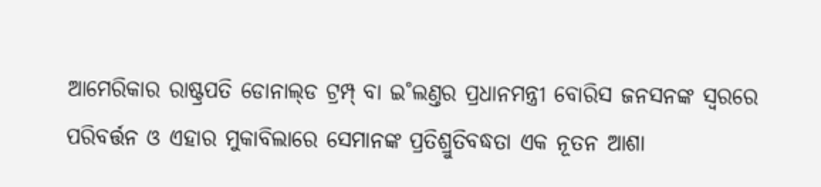ଆମେରିକାର ରାଷ୍ଟ୍ରପତି ଡୋନାଲ୍‌ଡ ଟ୍ରମ୍ପ୍‌ ବା ଇ˚ଲଣ୍ତର ପ୍ରଧାନମନ୍ତ୍ରୀ ବୋରିସ ଜନସନଙ୍କ ସ୍ବରରେ ପରିବର୍ତ୍ତନ ଓ ଏହାର ମୁକାବିଲାରେ ସେମାନଙ୍କ ପ୍ରତିଶ୍ରୁତିବଦ୍ଧତା ଏକ ନୂତନ ଆଶା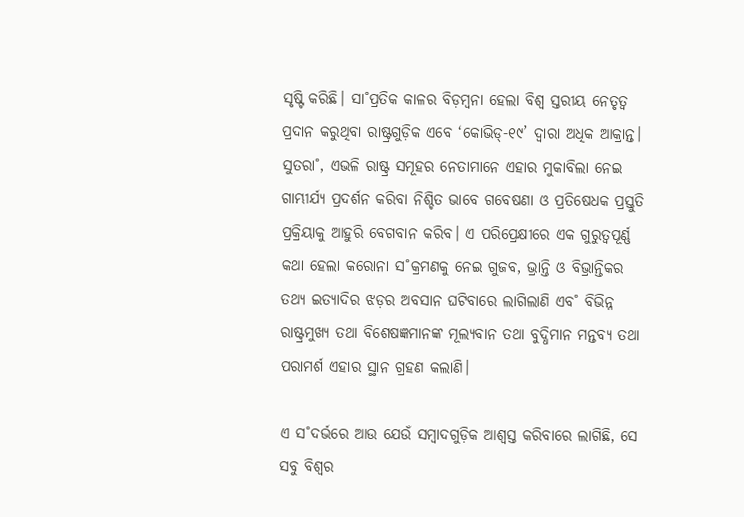ସୃଷ୍ଟି କରିଛି। ସା˚ପ୍ରତିକ କାଳର ବିଡ଼ମ୍ବନା ହେଲା ବିଶ୍ବ ସ୍ତରୀୟ ନେତୃତ୍ବ ପ୍ରଦାନ କରୁଥିବା ରାଷ୍ଟ୍ରଗୁଡ଼ିକ ଏବେ ‘କୋଭିଡ୍‌-୧୯’ ଦ୍ବାରା ଅଧିକ ଆକ୍ରାନ୍ତ। ସୁତରା˚, ଏଭଳି ରାଷ୍ଟ୍ର ସମୂହର ନେତାମାନେ ଏହାର ମୁକାବିଲା ନେଇ ଗାମ୍ଭୀର୍ଯ୍ୟ ପ୍ରଦର୍ଶନ କରିବା ନିଶ୍ଚିତ ଭାବେ ଗବେଷଣା ଓ ପ୍ରତିଷେଧକ ପ୍ରସ୍ତୁତି ପ୍ରକ୍ରିୟାକୁ ଆହୁରି ବେଗବାନ କରିବ। ଏ ପରିପ୍ରେକ୍ଷୀରେ ଏକ ଗୁରୁତ୍ବପୂର୍ଣ୍ଣ କଥା ହେଲା କରୋନା ସ˚କ୍ରମଣକୁ ନେଇ ଗୁଜବ, ଭ୍ରାନ୍ତି ଓ ବିଭ୍ରାନ୍ତିକର ତଥ୍ୟ ଇତ୍ୟାଦିର ଝଡ଼ର ଅବସାନ ଘଟିବାରେ ଲାଗିଲାଣି ଏବ˚ ବିଭିନ୍ନ ରାଷ୍ଟ୍ରମୁଖ୍ୟ ତଥା ବିଶେଷଜ୍ଞମାନଙ୍କ ମୂଲ୍ୟବାନ ତଥା ବୁଦ୍ଧିମାନ ମନ୍ତବ୍ୟ ତଥା ପରାମର୍ଶ ଏହାର ସ୍ଥାନ ଗ୍ରହଣ କଲାଣି।

ଏ ସ˚ଦର୍ଭରେ ଆଉ ଯେଉଁ ସମ୍ବାଦଗୁଡ଼ିକ ଆଶ୍ବସ୍ତ କରିବାରେ ଲାଗିଛି, ସେ ସବୁ ବିଶ୍ବର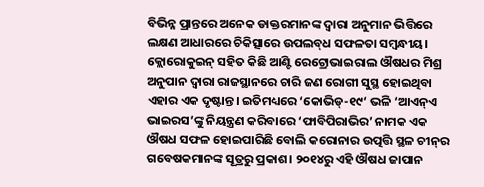ବିଭିନ୍ନ ପ୍ରାନ୍ତରେ ଅନେକ ଡାକ୍ତରମାନଙ୍କ ଦ୍ବାରା ଅନୁମାନ ଭିତ୍ତିରେ ଲକ୍ଷଣ ଆଧାରରେ ଚିକିତ୍ସାରେ ଉପଲବ୍‌ଧ ସଫଳତା ସମ୍ବନ୍ଧୀୟ। କ୍ଲୋରୋକୁଇନ୍‌ ସହିତ କିଛି ଆଣ୍ଟି ରେଟ୍ରୋଭାଇରାଲ ଔଷଧର ମିଶ୍ର ଅନୁପାନ ଦ୍ବାରା ରାଜସ୍ଥାନରେ ଚାରି ଜଣ ରୋଗୀ ସୁସ୍ଥ ହୋଇଥିବା ଏହାର ଏକ ଦୃଷ୍ଟାନ୍ତ। ଇତିମଧ୍ୟରେ ‘କୋଭିଡ୍‌-୧୯‘ ଭଳି ‘ଆଏନ୍‌ଏ ଭାଇରସ’ଙ୍କୁ ନିୟନ୍ତ୍ରଣ କରିବାରେ ‘ଫାବିପିରାଭିର’ ନାମକ ଏକ ଔଷଧ ସଫଳ ହୋଇପାରିଛି ବୋଲି କରୋନାର ଉତ୍ପତ୍ତି ସ୍ଥଳ ଚୀନ୍‌ର ଗବେଷକମାନଙ୍କ ସୂତ୍ରରୁ ପ୍ରକାଶ। ୨୦୧୪ରୁ ଏହି ଔଷଧ ଜାପାନ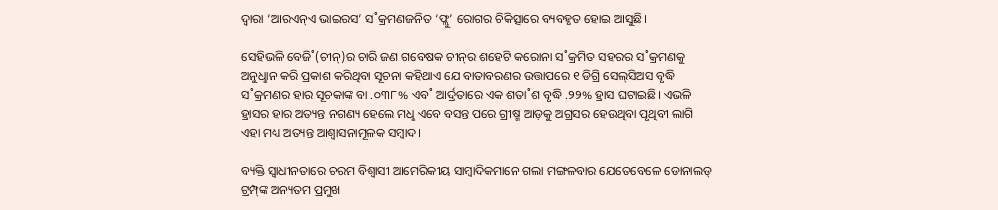ଦ୍ବାରା ‘ଆରଏନ୍‌ଏ ଭାଇରସ’ ସ˚କ୍ରମଣଜନିତ ‘ଫ୍ଲୁ’ ରୋଗର ଚିକିତ୍ସାରେ ବ୍ୟବହୃତ ହୋଇ ଆସୁଛି।

ସେହିଭଳି ବେଜି˚(ଚୀନ୍‌)ର ଚାରି ଜଣ ଗବେଷକ ଚୀନ୍‌ର ଶହେଟି କରୋନା ସ˚କ୍ରମିତ ସହରର ସ˚କ୍ରମଣକୁ ଅନୁଧୢାନ କରି ପ୍ରକାଶ କରିଥିବା ସୂଚନା କହିଥାଏ ଯେ ବାତାବରଣର ଉତ୍ତାପରେ ୧ ଡିଗ୍ରି ସେଲ୍‌ସିଅସ ବୃଦ୍ଧି ସ˚କ୍ରମଣର ହାର ସୂଚକାଙ୍କ ବା .୦୩୮% ଏବ˚ ଆର୍ଦ୍ରତାରେ ଏକ ଶତା˚ଶ ବୃଦ୍ଧି .୨୨% ହ୍ରାସ ଘଟାଇଛି। ଏଭଳି ହ୍ରାସର ହାର ଅତ୍ୟନ୍ତ ନଗଣ୍ୟ ହେଲେ ମଧୢ ଏବେ ବସନ୍ତ ପରେ ଗ୍ରୀଷ୍ମ ଆଡ଼କୁ ଅଗ୍ରସର ହେଉଥିବା ପୃଥିବୀ ଲାଗି ଏହା ମଧ୍ୟ ଅତ୍ୟନ୍ତ ଆଶ୍ବାସନାମୂଳକ ସମ୍ବାଦ।

ବ୍ୟକ୍ତି ସ୍ବାଧୀନତାରେ ଚରମ ବିଶ୍ବାସୀ ଆମେରିକୀୟ ସାମ୍ବାଦିକମାନେ ଗଲା ମଙ୍ଗଳବାର ଯେତେବେଳେ ଡୋନାଲଡ୍‌ ଟ୍ରମ୍ପ୍‌ଙ୍କ ଅନ୍ୟତମ ପ୍ରମୁଖ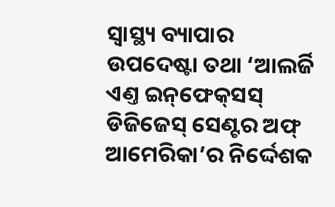ସ୍ବାସ୍ଥ୍ୟ ବ୍ୟାପାର ଉପଦେଷ୍ଟା ତଥା ‘ଆଲର୍ଜି ଏଣ୍ତ ଇନ୍‌ଫେକ୍‌ସସ୍‌ ଡିଜିଜେସ୍‌ ସେଣ୍ଟର ଅଫ୍‌ ଆମେରିକା’ର ନିର୍ଦ୍ଦେଶକ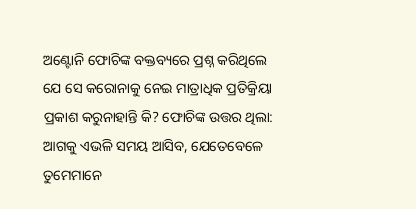ଅଣ୍ଟୋନି ଫୋଚିଙ୍କ ବକ୍ତବ୍ୟରେ ପ୍ରଶ୍ନ କରିଥିଲେ ଯେ ସେ କରୋନାକୁ ନେଇ ମାତ୍ରାଧିକ ପ୍ରତିକ୍ରିୟା ପ୍ରକାଶ କରୁନାହାନ୍ତି କି? ଫୋଚିଙ୍କ ଉତ୍ତର ଥିଲା: ଆଗକୁ ଏଭଳି ସମୟ ଆସିବ, ଯେତେବେଳେ ତୁମେମାନେ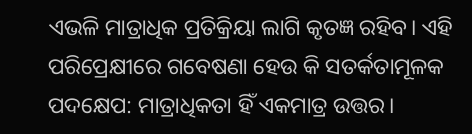ଏଭଳି ମାତ୍ରାଧିକ ପ୍ରତିକ୍ରିୟା ଲାଗି କୃତଜ୍ଞ ରହିବ। ଏହି ପରିପ୍ରେକ୍ଷୀରେ ଗବେଷଣା ହେଉ କି ସତର୍କତାମୂଳକ ପଦକ୍ଷେପ: ମାତ୍ରାଧିକତା ହିଁ ଏକମାତ୍ର ଉତ୍ତର।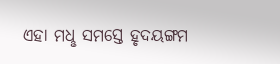ଏହା ମଧୢ ସମସ୍ତେ ହୃଦୟଙ୍ଗମ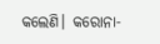କଲେଣି। କରୋନା-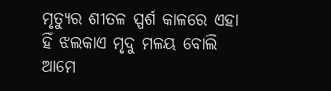ମୃତ୍ୟୁର ଶୀତଳ ସ୍ପର୍ଶ କାଳରେ ଏହା ହିଁ ଝଲକାଏ ମୃଦୁ ମଳୟ ବୋଲି ଆମେ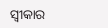ସ୍ବୀକାର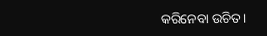କରିନେବା ଉଚିତ।